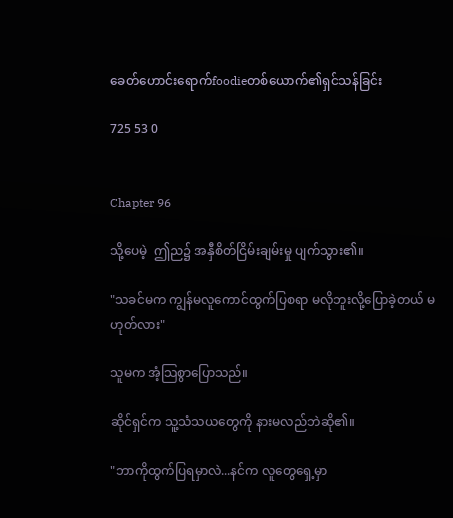ခေတ်ဟောင်းရောက်foodieတစ်ယောက်၏ရှင်သန်ခြင်း

725 53 0


Chapter 96

သို့ပေမဲ့  ဤည၌ အနှီစိတ်ငြိမ်းချမ်းမှု ပျက်သွား၏။

"သခင်မက ကျွန်မလူကောင်ထွက်ပြစရာ မလိုဘူးလို့ပြောခဲ့တယ် မဟုတ်လား"

သူမက အံ့သြစွာပြောသည်။

ဆိုင်ရှင်က သူ့သံသယတွေကို နားမလည်ဘဲဆို၏။

"ဘာကိုထွက်ပြရမှာလဲ...နင်က လူတွေရှေ့မှာ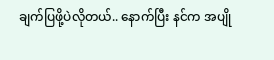ချက်ပြဖို့ပဲလိုတယ်.. နောက်ပြီး နင်က အပျို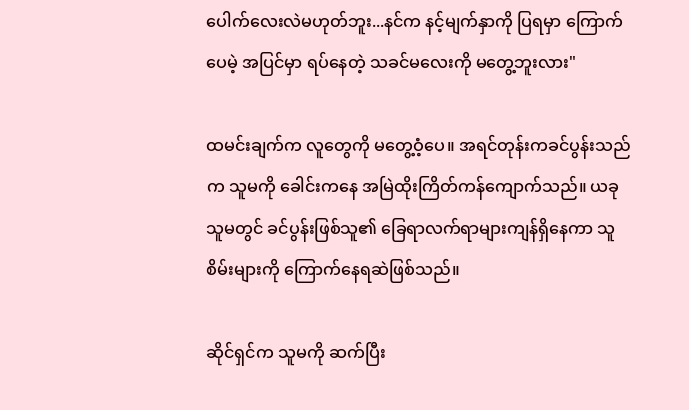ပေါက်လေးလဲမဟုတ်ဘူး...နင်က နင့်မျက်နှာကို ပြရမှာ ကြောက်ပေမဲ့ အပြင်မှာ ရပ်နေတဲ့ သခင်မလေးကို မတွေ့ဘူးလား"

ထမင်းချက်က လူတွေကို မတွေ့ဝံ့ပေ။ အရင်တုန်းကခင်ပွန်းသည်က သူမကို ခေါင်းကနေ အမြဲထိုးကြိတ်ကန်ကျောက်သည်။ ယခု သူမတွင် ခင်ပွန်းဖြစ်သူ၏ ခြေရာလက်ရာများကျန်ရှိနေကာ သူစိမ်းများကို ကြောက်နေရဆဲဖြစ်သည်။

ဆိုင်ရှင်က သူမကို ဆက်ပြီး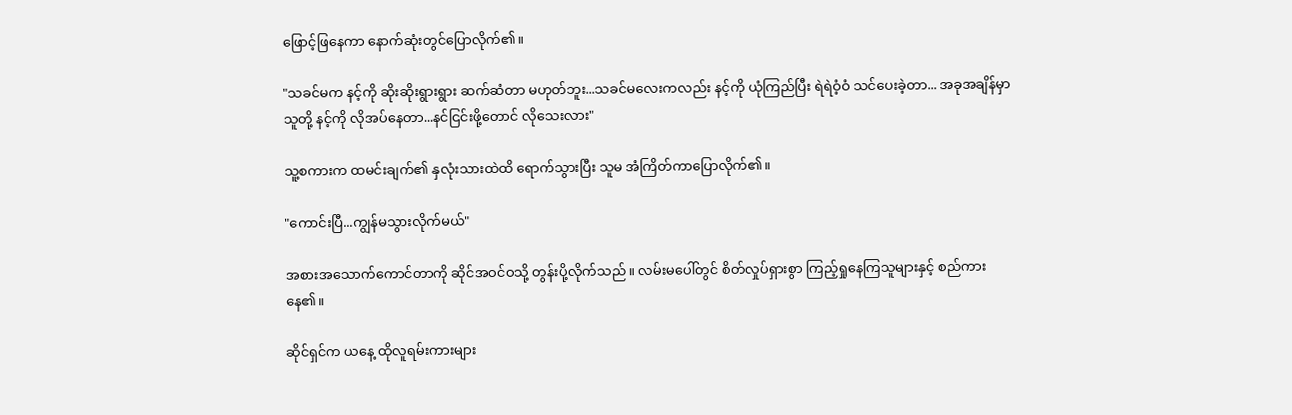ဖြောင့်ဖြနေကာ နောက်ဆုံးတွင်ပြောလိုက်၏။

"သခင်မက နင့်ကို ဆိုးဆိုးရွားရွား ဆက်ဆံတာ မဟုတ်ဘူး...သခင်မလေးကလည်း နင့်ကို ယုံကြည်ပြီး ရဲရဲဝံ့ဝံ သင်ပေးခဲ့တာ... အခုအချိန်မှာ သူတို့ နင့်ကို လိုအပ်နေတာ...နင်ငြင်းဖို့တောင် လိုသေးလား"

သူ့စကားက ထမင်းချက်၏ နှလုံးသားထဲထိ ရောက်သွားပြီး သူမ အံကြိတ်ကာပြောလိုက်၏။

"ကောင်းပြီ...ကျွန်မသွားလိုက်မယ်"

အစားအသောက်ကောင်တာကို ဆိုင်အဝင်ဝသို့ တွန်းပို့လိုက်သည်။ လမ်းမပေါ်တွင် စိတ်လှုပ်ရှားစွာ ကြည့်ရှုနေကြသူများနှင့် စည်ကားနေ၏။

ဆိုင်ရှင်က ယနေ့ ထိုလူရမ်းကားများ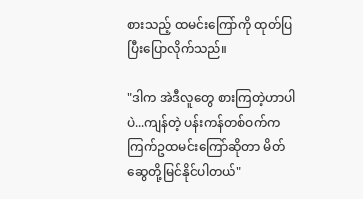စားသည့် ထမင်းကြော်ကို ထုတ်ပြပြီးပြောလိုက်သည်။

"ဒါက အဲဒီလူတွေ စားကြတဲ့ဟာပါပဲ...ကျန်တဲ့ ပန်းကန်တစ်ဝက်က ကြက်ဥထမင်းကြော်ဆိုတာ မိတ်ဆွေတို့မြင်နိုင်ပါတယ်"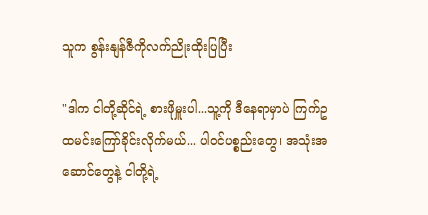သူက စွန်းနျန်ဇီကိုလက်ညိုးထိုးပြပြီး

"ဒါက ငါတို့ဆိုင်ရဲ့ စားဖိုမှူးပါ...သူ့ကို ဒီနေရာမှာပဲ ကြက်ဥထမင်းကြော်ခိုင်းလိုက်မယ်... ပါဝင်ပစ္စည်းတွေ၊ အသုံးအဆောင်တွေနဲ့ ငါတို့ရဲ့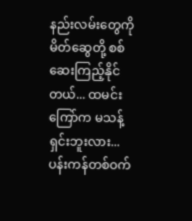နည်းလမ်းတွေကို မိတ်ဆွေတို့ စစ်ဆေးကြည့်နိုင်တယ်... ထမင်းကြော်က မသန့်ရှင်းဘူးလား...ပန်းကန်တစ်ဝက်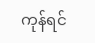ကုန်ရင်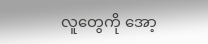လူတွေကို အော့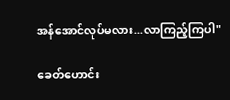အန်အောင်လုပ်မလား...လာကြည့်ကြပါ"

ခေတ်ဟောင်း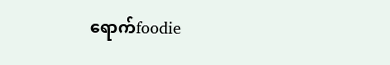ရောက်foodie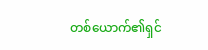တစ်ယောက်၏ရှင်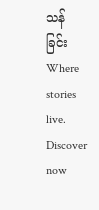သန်ခြင်းWhere stories live. Discover now